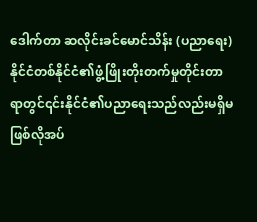ဒေါက်တာ ဆလိုင်းခင်မောင်သိန်း (ပညာရေး)
နိုင်ငံတစ်နိုင်ငံ၏ဖွံ့ဖြိုးတိုးတက်မှုတိုင်းတာရာတွင်၎င်းနိုင်ငံ၏ပညာရေးသည်လည်းမရှိမဖြစ်လိုအပ်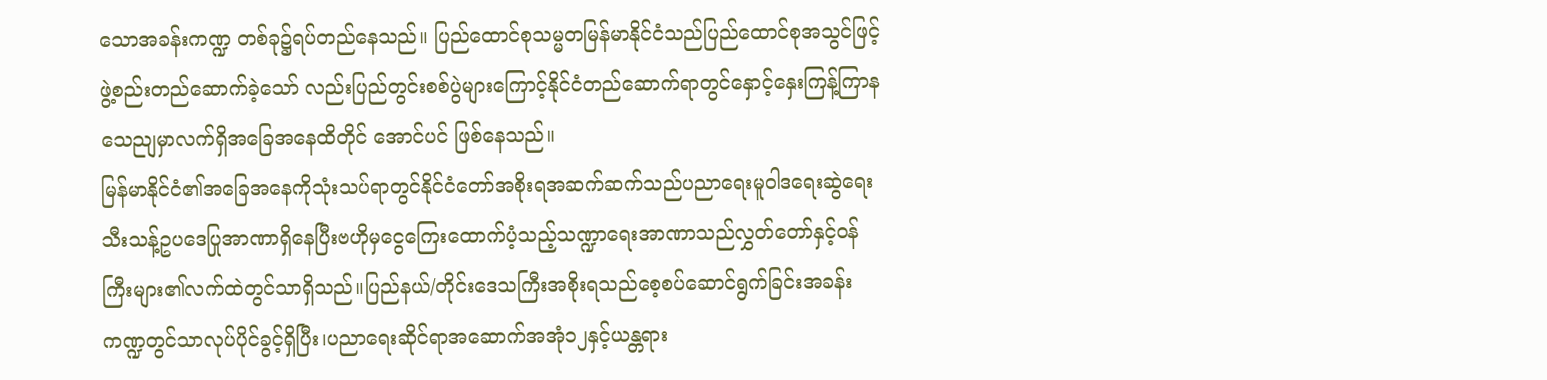သောအခန်းကဏ္ဍ တစ်ခု၌ရပ်တည်နေသည်။ ပြည်ထောင်စုသမ္မတမြန်မာနိုင်ငံသည်ပြည်ထောင်စုအသွင်ဖြင့်ဖွဲ့စည်းတည်ဆောက်ခဲ့သော် လည်းပြည်တွင်းစစ်ပွဲများကြောင့်နိုင်ငံတည်ဆောက်ရာတွင်နှောင့်နှေးကြန့်ကြာနသေညျမှာလက်ရှိအခြေအနေထိတိုင် အောင်ပင် ဖြစ်နေသည်။
မြန်မာနိုင်ငံ၏အခြေအနေကိုသုံးသပ်ရာတွင်နိုင်ငံတော်အစိုးရအဆက်ဆက်သည်ပညာရေးမူဝါဒရေးဆွဲရေးသီးသန့်ဥပဒေပြုအာဏာရှိနေပြီးဗဟိုမှငွေကြေးထောက်ပံ့သည့်သဏ္ဍာရေးအာဏာသည်လွှတ်တော်နှင့်ဝန်ကြီးများ၏လက်ထဲတွင်သာရှိသည်။ပြည်နယ်/တိုင်းဒေသကြီးအစိုးရသည်စေ့စပ်ဆောင်ရွက်ခြင်းအခန်းကဏ္ဍတွင်သာလုပ်ပိုင်ခွင့်ရှိပြီး၊ပညာရေးဆိုင်ရာအဆောက်အအုံ၁၂နှင့်ယန္တရား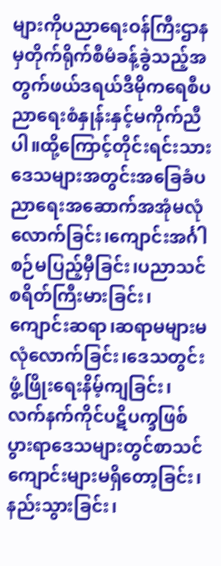များကိုပညာရေးဝန်ကြီးဌာနမှတိုက်ရိုက်စီမံခန့်ခွဲသည့်အတွက်ဖယ်ဒရယ်ဒီမိုကရေစီပညာရေးစံနှုန်းနှင့်မကိုက်ညီပါ။ထို့ကြောင့်တိုင်းရင်းသားဒေသများအတွင်းအခြေခံပညာရေးအဆောက်အအုံမလုံလောက်ခြင်း၊ကျောင်းအင်္ဂါစဉ်မပြည့်မှီခြင်း၊ပညာသင်စရိတ်ကြီးမားခြင်း၊ကျောင်းဆရာ၊ဆရာမများမလုံလောက်ခြင်း၊ဒေသတွင်းဖွံ့ဖြိုးရေးနိမ့်ကျခြင်း၊လက်နက်ကိုင်ပဋိပက္ခဖြစ်ပွားရာဒေသများတွင်စာသင်ကျောင်းများမရှိတော့ခြင်း၊နည်းသွားခြင်း၊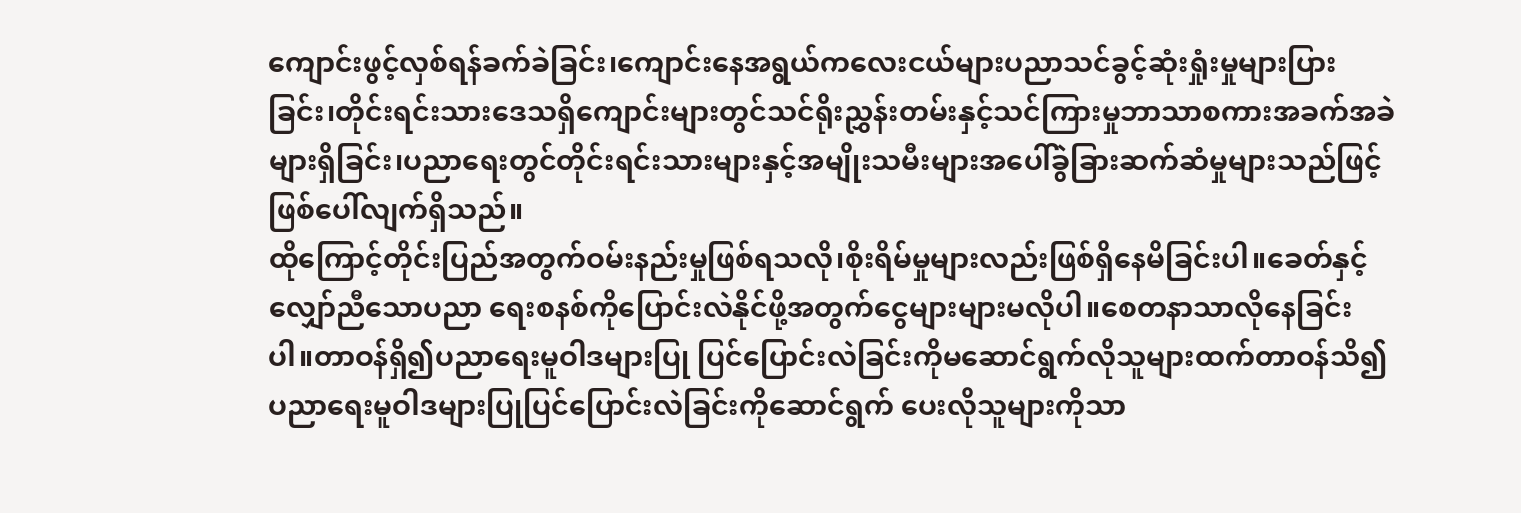ကျောင်းဖွင့်လှစ်ရန်ခက်ခဲခြင်း၊ကျောင်းနေအရွယ်ကလေးငယ်များပညာသင်ခွင့်ဆုံးရှုံးမှုများပြားခြင်း၊တိုင်းရင်းသားဒေသရှိကျောင်းများတွင်သင်ရိုးညွှန်းတမ်းနှင့်သင်ကြားမှုဘာသာစကားအခက်အခဲများရှိခြင်း၊ပညာရေးတွင်တိုင်းရင်းသားများနှင့်အမျိုးသမီးများအပေါ်ခွဲခြားဆက်ဆံမှုများသည်ဖြင့်ဖြစ်ပေါ်လျက်ရှိသည်။
ထိုကြောင့်တိုင်းပြည်အတွက်ဝမ်းနည်းမှုဖြစ်ရသလို၊စိုးရိမ်မှုများလည်းဖြစ်ရှိနေမိခြင်းပါ။ခေတ်နှင့်လျှော်ညီသောပညာ ရေးစနစ်ကိုပြောင်းလဲနိုင်ဖို့အတွက်ငွေများများမလိုပါ။စေတနာသာလိုနေခြင်းပါ။တာဝန်ရှိ၍ပညာရေးမူဝါဒများပြု ပြင်ပြောင်းလဲခြင်းကိုမဆောင်ရွက်လိုသူများထက်တာဝန်သိ၍ပညာရေးမူဝါဒများပြုပြင်ပြောင်းလဲခြင်းကိုဆောင်ရွက် ပေးလိုသူများကိုသာ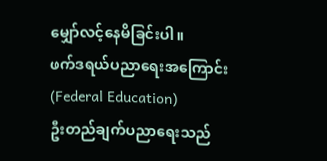မျှော်လင့်နေမိခြင်းပါ။
ဖက်ဒရယ်ပညာရေးအကြောင်း (Federal Education)
ဦးတည်ချက်ပညာရေးသည်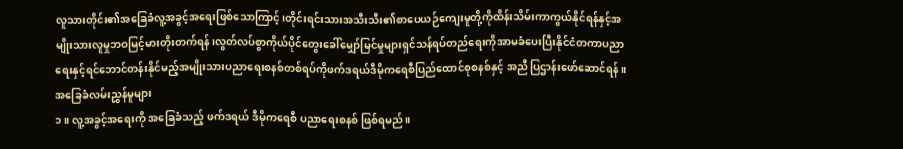လူသားတိုင်း၏အခြေခံလူ့အခွင့်အရေးဖြစ်သောကြာင့်၊တိုင်းရင်းသားအသီးသီး၏စာပေယဉ်ကျေးမူတို့ကိုထိန်းသိမ်းကာကွယ်နိုင်ရန်နှင့်အမျိုးသားလူမှုဘဝမြင့်မားတိုးတက်ရန်၊လွတ်လပ်စွာကိုယ်ပိုင်တွေးခေါ်မျှော်မြင်မှုများရှင်သန်ရပ်တည်ရေးကိုအာမခံပေးပြီးနိုင်ငံတကာပညာရေးနှင့်ရင်ဘောင်တန်းနိုင်မည့်အမျိုးသားပညာရေးစနစ်တစ်ရပ်ကိုဖက်ဒရယ်ဒီမိုကရေစီပြည်ထောင်စုစနစ်နှင့် အညီ ပြဌာန်းဖော်ဆောင်ရန်။
အခြေခံလမ်းညွှန်မူများ
၁။ လူ့အခွင့်အရေးကို အခြေခံသည့် ဖက်ဒရယ် ဒီမိုကရေစီ ပညာရေးစနစ် ဖြစ်ရမည်။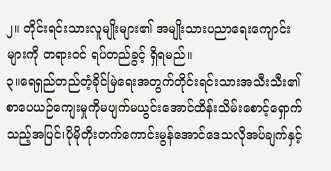၂။ တိုင်းရင်းသားလူမျိုးများ၏ အမျိုးသားပညာရေးကျောင်းများကို တရားဝင် ရပ်တည်ခွင့် ရှိရမည်။
၃။ရေရှည်တည်တံ့ခိုင်မြဲရေးအတွက်တိုင်းရင်းသားအသီးသီး၏စာပေယဉ်ကျေးမှုကိုမပျက်မယွင်းအောင်ထိန်းသိမ်းစောင့်ရှောက်သည့်အပြင်၊ပိုမိုတိုးတက်ကောင်းမွန်အောင်ဒေသလိုအပ်ချက်နှင့်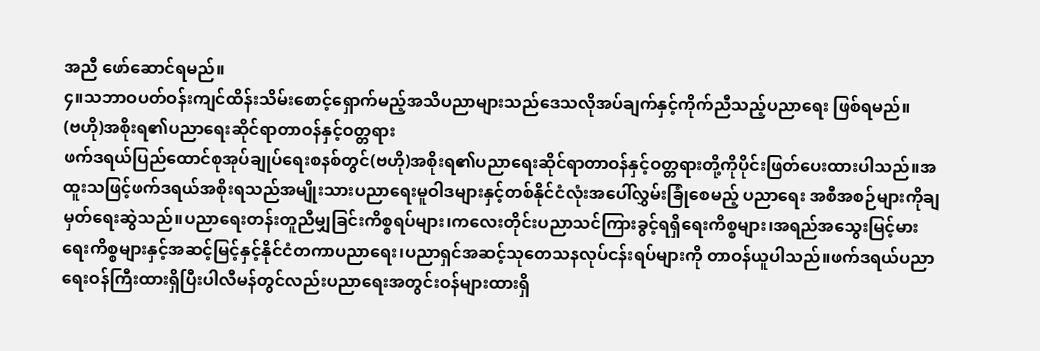အညီ ဖော်ဆောင်ရမည်။
၄။သဘာဝပတ်ဝန်းကျင်ထိန်းသိမ်းစောင့်ရှောက်မည့်အသိပညာများသည်ဒေသလိုအပ်ချက်နှင့်ကိုက်ညီသည့်ပညာရေး ဖြစ်ရမည်။
(ဗဟို)အစိုးရ၏ပညာရေးဆိုင်ရာတာဝန်နှင့်ဝတ္တရား
ဖက်ဒရယ်ပြည်ထောင်စုအုပ်ချုပ်ရေးစနစ်တွင်(ဗဟို)အစိုးရ၏ပညာရေးဆိုင်ရာတာဝန်နှင့်ဝတ္တရားတို့ကိုပိုင်းဖြတ်ပေးထားပါသည်။အထူးသဖြင့်ဖက်ဒရယ်အစိုးရသည်အမျိုးသားပညာရေးမူဝါဒများနှင့်တစ်နိုင်ငံလုံးအပေါ်လွှမ်းခြုံစေမည့် ပညာရေး အစီအစဉ်များကိုချမှတ်ရေးဆွဲသည်။ပညာရေးတန်းတူညီမျှခြင်းကိစ္စရပ်များ၊ကလေးတိုင်းပညာသင်ကြားခွင့်ရရှိရေးကိစ္စများ၊အရည်အသွေးမြင့်မားရေးကိစ္စများနှင့်အဆင့်မြင့်နှင့်နိုင်ငံတကာပညာရေး၊ပညာရှင်အဆင့်သုတေသနလုပ်ငန်းရပ်များကို တာဝန်ယူပါသည်။ဖက်ဒရယ်ပညာရေးဝန်ကြီးထားရှိပြီးပါလီမန်တွင်လည်းပညာရေးအတွင်းဝန်များထားရှိ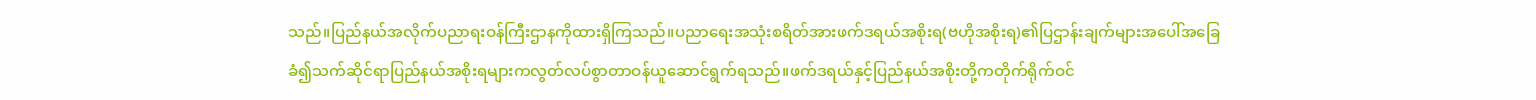သည်။ပြည်နယ်အလိုက်ပညာရးဝန်ကြီးဌာနကိုထားရှိကြသည်။ပညာရေးအသုံးစရိတ်အားဖက်ဒရယ်အစိုးရ(ဗဟိုအစိုးရ)၏ပြဌာန်းချက်များအပေါ်အခြေခံ၍သက်ဆိုင်ရာပြည်နယ်အစိုးရများကလွတ်လပ်စွာတာဝန်ယူဆောင်ရွက်ရသည်။ဖက်ဒရယ်နှင့်ပြည်နယ်အစိုးတို့ကတိုက်ရိုက်ဝင်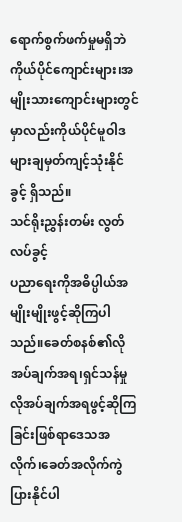ရောက်စွက်ဖက်မှုမရှိဘဲကိုယ်ပိုင်ကျောင်းများ၊အမျိုးသားကျောင်းများတွင်မှာလည်းကိုယ်ပိုင်မူဝါဒများချမှတ်ကျင့်သုံးနိုင်ခွင့် ရှိသည်။
သင်ရိုးညွှန်းတမ်း လွတ်လပ်ခွင့်
ပညာရေးကိုအဓိပ္ပါယ်အမျိုးမျိုးဖွင့်ဆိုကြပါသည်။ခေတ်စနစ်၏လိုအပ်ချက်အရ၊ရှင်သန်မှုလိုအပ်ချက်အရဖွင့်ဆိုကြခြင်းဖြစ်ရာဒေသအလိုက်၊ခေတ်အလိုက်ကွဲပြားနိုင်ပါ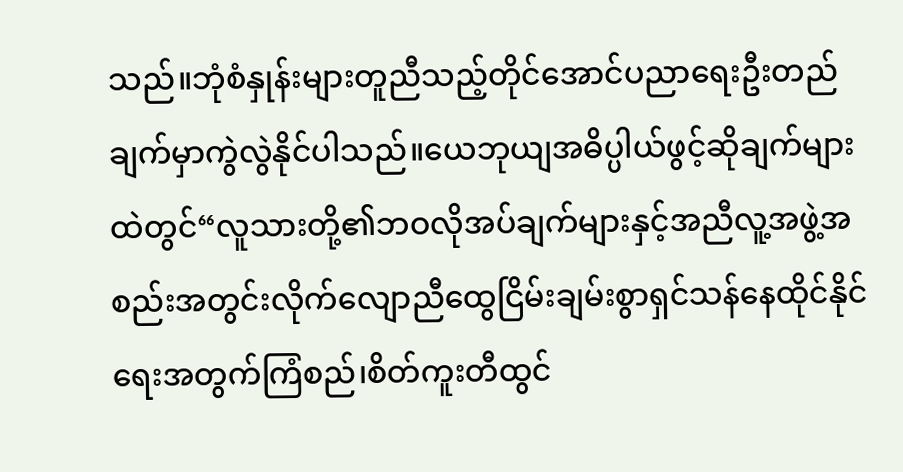သည်။ဘုံစံနှုန်းများတူညီသည့်တိုင်အောင်ပညာရေးဦးတည်ချက်မှာကွဲလွဲနိုင်ပါသည်။ယေဘုယျအဓိပ္ပါယ်ဖွင့်ဆိုချက်များထဲတွင်“လူသားတို့၏ဘဝလိုအပ်ချက်များနှင့်အညီလူ့အဖွဲ့အစည်းအတွင်းလိုက်လျောညီထွေငြိမ်းချမ်းစွာရှင်သန်နေထိုင်နိုင်ရေးအတွက်ကြံစည်၊စိတ်ကူးတီထွင်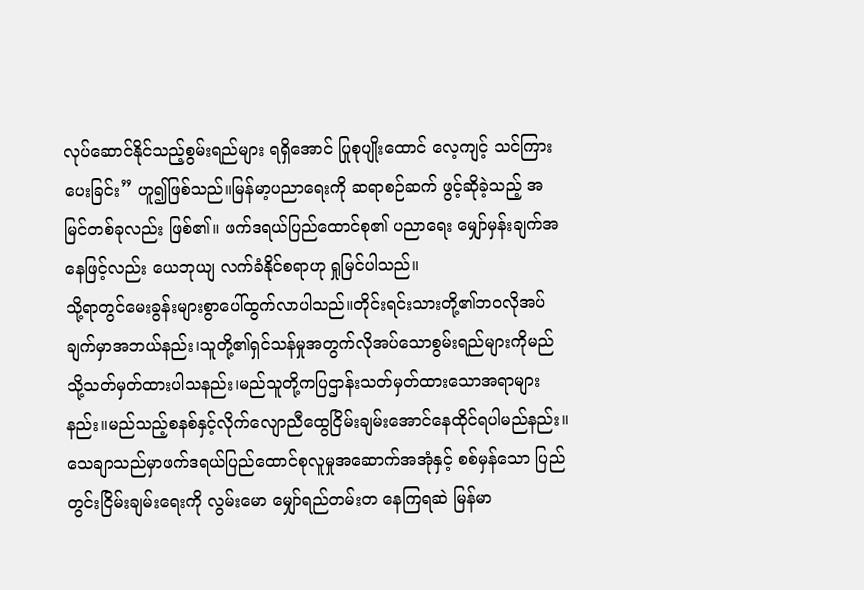လုပ်ဆောင်နိုင်သည့်စွမ်းရည်များ ရရှိအောင် ပြုစုပျိုးထောင် လေ့ကျင့် သင်ကြားပေးခြင်း” ဟူ၍ဖြစ်သည်။မြန်မာ့ပညာရေးကို ဆရာစဉ်ဆက် ဖွင့်ဆိုခဲ့သည့် အမြင်တစ်ခုလည်း ဖြစ်၏။ ဖက်ဒရယ်ပြည်ထောင်စု၏ ပညာရေး မျှော်မှန်းချက်အနေဖြင့်လည်း ယေဘုယျ လက်ခံနိုင်စရာဟု ရှုမြင်ပါသည်။
သို့ရာတွင်မေးခွန်းများစွာပေါ်ထွက်လာပါသည်။တိုင်းရင်းသားတို့၏ဘဝလိုအပ်ချက်မှာအဘယ်နည်း၊သူတို့၏ရှင်သန်မှုအတွက်လိုအပ်သောစွမ်းရည်များကိုမည်သို့သတ်မှတ်ထားပါသနည်း၊မည်သူတို့ကပြဌာန်းသတ်မှတ်ထားသောအရာများနည်း။မည်သည့်စနစ်နှင့်လိုက်လျောညီထွေငြိမ်းချမ်းအောင်နေထိုင်ရပါမည်နည်း။သေချာသည်မှာဖက်ဒရယ်ပြည်ထောင်စုလူမှုအဆောက်အအုံနှင့် စစ်မှန်သော ပြည်တွင်းငြိမ်းချမ်းရေးကို လွမ်းမော မျှော်ရည်တမ်းတ နေကြရဆဲ မြန်မာ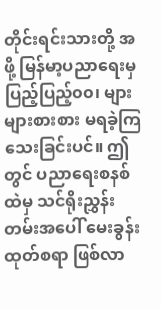တိုင်းရင်းသားတို့ အဖို့ မြန်မာ့ပညာရေးမှ ပြည့်ပြည့်၀၀၊ များများစားစား မရခဲ့ကြသေးခြင်းပင်။ ဤတွင် ပညာရေးစနစ်ထဲမှ သင်ရိုးညွှန်းတမ်းအပေါ် မေးခွန်း ထုတ်စရာ ဖြစ်လာ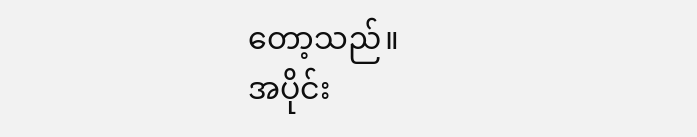တော့သည်။
အပိုင်း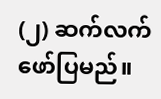(၂) ဆက်လက်ဖော်ပြမည်။